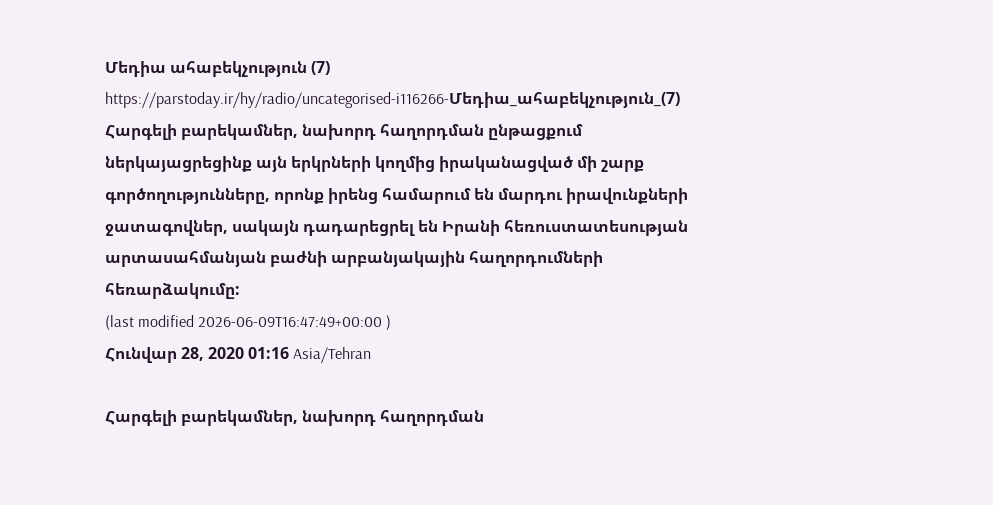Մեդիա ահաբեկչություն (7)
https://parstoday.ir/hy/radio/uncategorised-i116266-Մեդիա_ահաբեկչություն_(7)
Հարգելի բարեկամներ, նախորդ հաղորդման ընթացքում ներկայացրեցինք այն երկրների կողմից իրականացված մի շարք գործողությունները, որոնք իրենց համարում են մարդու իրավունքների ջատագովներ, սակայն դադարեցրել են Իրանի հեռուստատեսության արտասահմանյան բաժնի արբանյակային հաղորդումների հեռարձակումը:
(last modified 2026-06-09T16:47:49+00:00 )
Հունվար 28, 2020 01:16 Asia/Tehran

Հարգելի բարեկամներ, նախորդ հաղորդման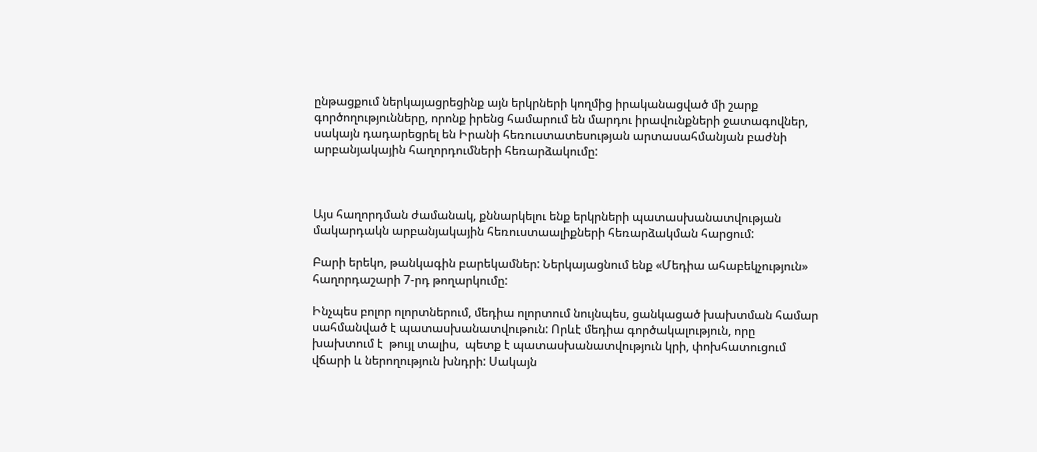ընթացքում ներկայացրեցինք այն երկրների կողմից իրականացված մի շարք գործողությունները, որոնք իրենց համարում են մարդու իրավունքների ջատագովներ, սակայն դադարեցրել են Իրանի հեռուստատեսության արտասահմանյան բաժնի արբանյակային հաղորդումների հեռարձակումը:



Այս հաղորդման ժամանակ, քննարկելու ենք երկրների պատասխանատվության մակարդակն արբանյակային հեռուստաալիքների հեռարձակման հարցում:

Բարի երեկո, թանկագին բարեկամներ: Ներկայացնում ենք «Մեդիա ահաբեկչություն» հաղորդաշարի 7-րդ թողարկումը:

Ինչպես բոլոր ոլորտներում, մեդիա ոլորտում նույնպես, ցանկացած խախտման համար սահմանված է պատասխանատվութուն: Որևէ մեդիա գործակալություն, որը   խախտում է  թույլ տալիս,  պետք է պատասխանատվություն կրի, փոխհատուցում վճարի և ներողություն խնդրի: Սակայն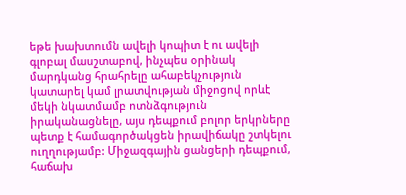եթե խախտումն ավելի կոպիտ է ու ավելի գլոբալ մասշտաբով, ինչպես օրինակ մարդկանց հրահրելը ահաբեկչություն  կատարել կամ լրատվության միջոցով որևէ մեկի նկատմամբ ոտնձգություն իրականացնելը, այս դեպքում բոլոր երկրները պետք է համագործակցեն իրավիճակը շտկելու ուղղությամբ: Միջազգային ցանցերի դեպքում, հաճախ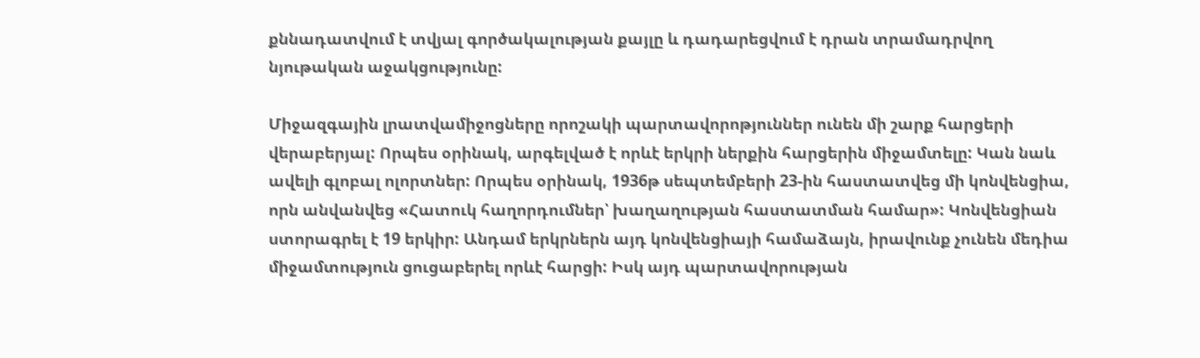քննադատվում է տվյալ գործակալության քայլը և դադարեցվում է դրան տրամադրվող նյութական աջակցությունը:

Միջազգային լրատվամիջոցները որոշակի պարտավորոթյուններ ունեն մի շարք հարցերի վերաբերյալ: Որպես օրինակ, արգելված է որևէ երկրի ներքին հարցերին միջամտելը: Կան նաև ավելի գլոբալ ոլորտներ: Որպես օրինակ, 1936թ սեպտեմբերի 23-ին հաստատվեց մի կոնվենցիա, որն անվանվեց «Հատուկ հաղորդումներ՝ խաղաղության հաստատման համար»: Կոնվենցիան ստորագրել է 19 երկիր: Անդամ երկրներն այդ կոնվենցիայի համաձայն, իրավունք չունեն մեդիա միջամտություն ցուցաբերել որևէ հարցի: Իսկ այդ պարտավորության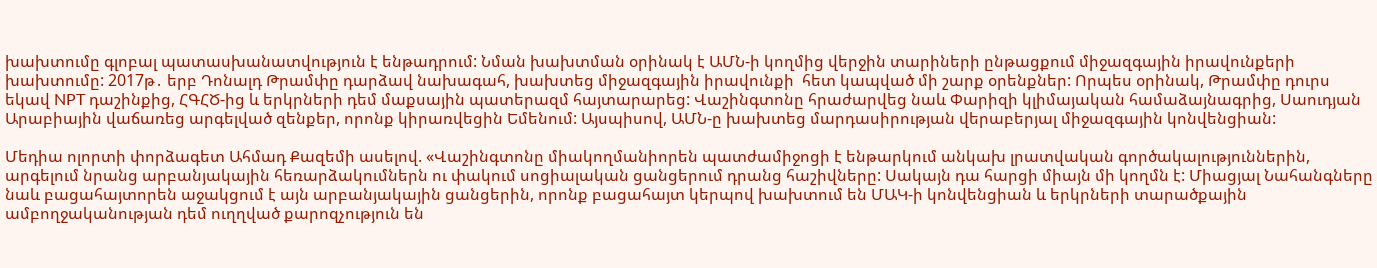խախտումը գլոբալ պատասխանատվություն է ենթադրում: Նման խախտման օրինակ է ԱՄՆ-ի կողմից վերջին տարիների ընթացքում միջազգային իրավունքերի խախտումը: 2017թ․ երբ Դոնալդ Թրամփը դարձավ նախագահ, խախտեց միջազգային իրավունքի  հետ կապված մի շարք օրենքներ: Որպես օրինակ, Թրամփը դուրս եկավ NPT դաշինքից, ՀԳՀԾ-ից և երկրների դեմ մաքսային պատերազմ հայտարարեց: Վաշինգտոնը հրաժարվեց նաև Փարիզի կլիմայական համաձայնագրից, Սաուդյան Արաբիային վաճառեց արգելված զենքեր, որոնք կիրառվեցին Եմենում: Այսպիսով, ԱՄՆ-ը խախտեց մարդասիրության վերաբերյալ միջազգային կոնվենցիան:

Մեդիա ոլորտի փորձագետ Ահմադ Քազեմի ասելով. «Վաշինգտոնը միակողմանիորեն պատժամիջոցի է ենթարկում անկախ լրատվական գործակալություններին, արգելում նրանց արբանյակային հեռարձակումներն ու փակում սոցիալական ցանցերում դրանց հաշիվները: Սակայն դա հարցի միայն մի կողմն է: Միացյալ Նահանգները նաև բացահայտորեն աջակցում է այն արբանյակային ցանցերին, որոնք բացահայտ կերպով խախտում են ՄԱԿ-ի կոնվենցիան և երկրների տարածքային ամբողջականության դեմ ուղղված քարոզչություն են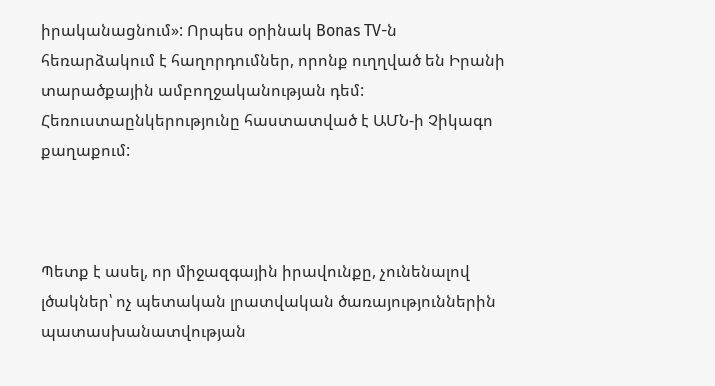իրականացնում»: Որպես օրինակ Bonas TV-ն հեռարձակում է հաղորդումներ, որոնք ուղղված են Իրանի տարածքային ամբողջականության դեմ: Հեռուստաընկերությունը հաստատված է ԱՄՆ-ի Չիկագո քաղաքում:



Պետք է ասել, որ միջազգային իրավունքը, չունենալով լծակներ՝ ոչ պետական լրատվական ծառայություններին պատասխանատվության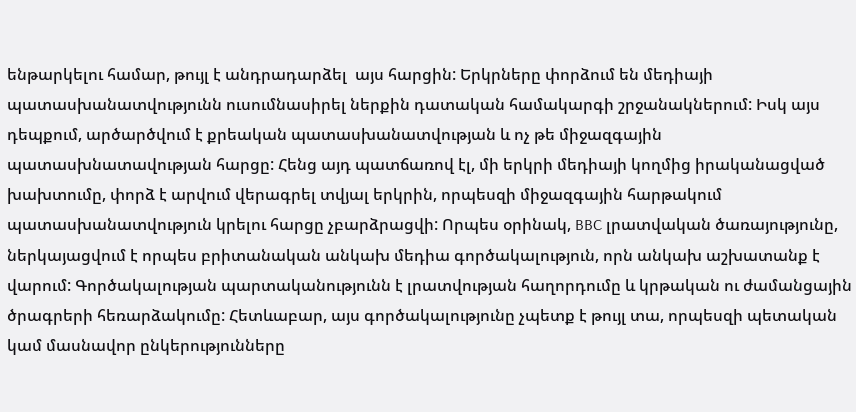ենթարկելու համար, թույլ է անդրադարձել  այս հարցին: Երկրները փորձում են մեդիայի պատասխանատվությունն ուսումնասիրել ներքին դատական համակարգի շրջանակներում: Իսկ այս դեպքում, արծարծվում է քրեական պատասխանատվության և ոչ թե միջազգային պատասխնատավության հարցը: Հենց այդ պատճառով էլ, մի երկրի մեդիայի կողմից իրականացված խախտումը, փորձ է արվում վերագրել տվյալ երկրին, որպեսզի միջազգային հարթակում պատասխանատվություն կրելու հարցը չբարձրացվի: Որպես օրինակ, BBC լրատվական ծառայությունը, ներկայացվում է որպես բրիտանական անկախ մեդիա գործակալություն, որն անկախ աշխատանք է վարում: Գործակալության պարտականությունն է լրատվության հաղորդումը և կրթական ու ժամանցային ծրագրերի հեռարձակումը: Հետևաբար, այս գործակալությունը չպետք է թույլ տա, որպեսզի պետական կամ մասնավոր ընկերությունները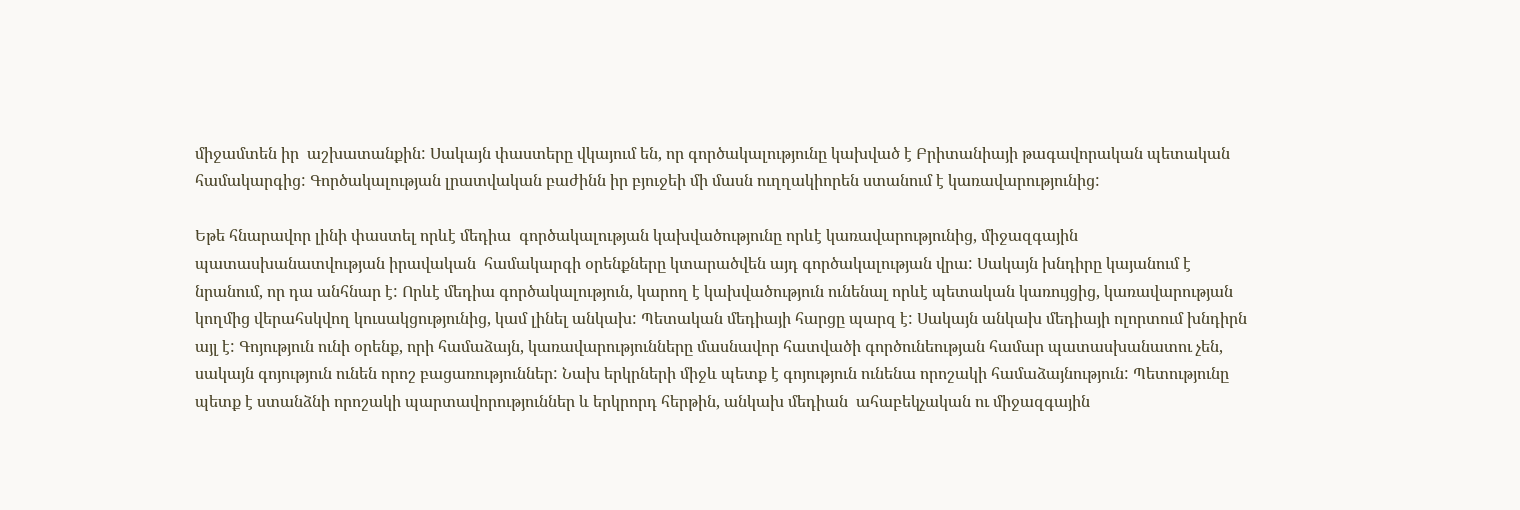միջամտեն իր  աշխատանքին: Սակայն փաստերը վկայում են, որ գործակալությունը կախված է Բրիտանիայի թագավորական պետական համակարգից: Գործակալության լրատվական բաժինն իր բյուջեի մի մասն ուղղակիորեն ստանում է կառավարությունից:

Եթե հնարավոր լինի փաստել որևէ մեդիա  գործակալության կախվածությունը որևէ կառավարությունից, միջազգային պատասխանատվության իրավական  համակարգի օրենքները կտարածվեն այդ գործակալության վրա: Սակայն խնդիրը կայանում է նրանում, որ դա անհնար է: Որևէ մեդիա գործակալություն, կարող է կախվածություն ունենալ որևէ պետական կառույցից, կառավարության կողմից վերահսկվող կուսակցությունից, կամ լինել անկախ: Պետական մեդիայի հարցը պարզ է: Սակայն անկախ մեդիայի ոլորտում խնդիրն այլ է: Գոյություն ունի օրենք, որի համաձայն, կառավարությունները մասնավոր հատվածի գործունեության համար պատասխանատու չեն, սակայն գոյություն ունեն որոշ բացառություններ: Նախ երկրների միջև պետք է գոյություն ունենա որոշակի համաձայնություն: Պետությունը պետք է ստանձնի որոշակի պարտավորություններ և երկրորդ հերթին, անկախ մեդիան  ահաբեկչական ու միջազգային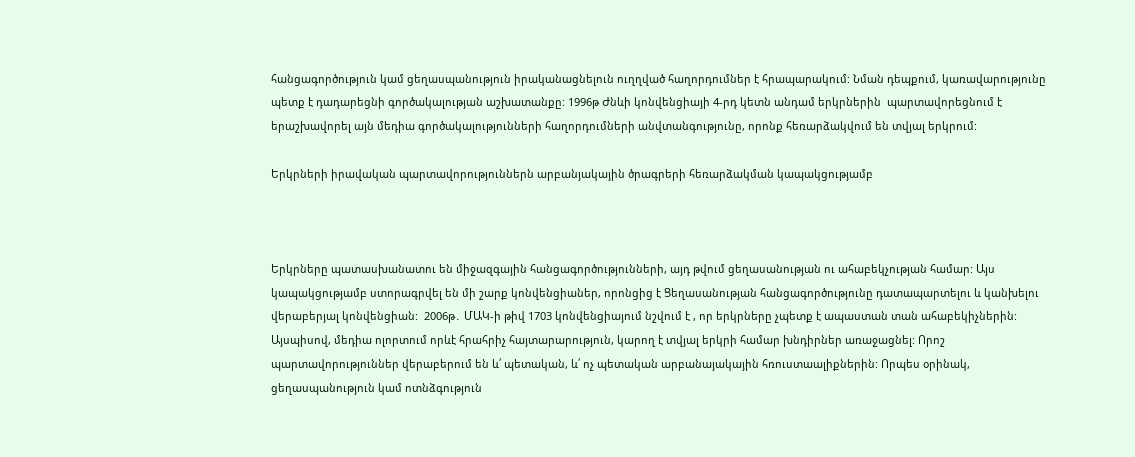հանցագործություն կամ ցեղասպանություն իրականացնելուն ուղղված հաղորդումներ է հրապարակում: Նման դեպքում, կառավարությունը պետք է դադարեցնի գործակալության աշխատանքը: 1996թ Ժնևի կոնվենցիայի 4-րդ կետն անդամ երկրներին  պարտավորեցնում է երաշխավորել այն մեդիա գործակալությունների հաղորդումների անվտանգությունը, որոնք հեռարձակվում են տվյալ երկրում:

Երկրների իրավական պարտավորություններն արբանյակային ծրագրերի հեռարձակման կապակցությամբ



Երկրները պատասխանատու են միջազգային հանցագործությունների, այդ թվում ցեղասանության ու ահաբեկչության համար: Այս կապակցությամբ ստորագրվել են մի շարք կոնվենցիաներ, որոնցից է Ցեղասանության հանցագործությունը դատապարտելու և կանխելու վերաբերյալ կոնվենցիան:  2006թ․ ՄԱԿ-ի թիվ 1703 կոնվենցիայում նշվում է , որ երկրները չպետք է ապաստան տան ահաբեկիչներին: Այսպիսով, մեդիա ոլորտում որևէ հրահրիչ հայտարարություն, կարող է տվյալ երկրի համար խնդիրներ առաջացնել: Որոշ պարտավորություններ վերաբերում են և՛ պետական, և՛ ոչ պետական արբանայակային հռուստաալիքներին: Որպես օրինակ, ցեղասպանություն կամ ոտնձգություն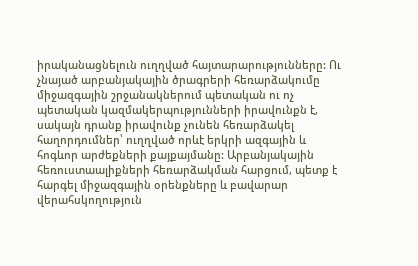իրականացնելուն ուղղված հայտարարությունները: Ու չնայած արբանյակային ծրագրերի հեռարձակումը միջազգային շրջանակներում պետական ու ոչ պետական կազմակերպությունների իրավունքն է, սակայն դրանք իրավունք չունեն հեռարձակել հաղորդումներ՝ ուղղված որևէ երկրի ազգային և հոգևոր արժեքների քայքայմանը: Արբանյակային հեռուստաալիքների հեռարձակման հարցում, պետք է հարգել միջազգային օրենքները և բավարար վերահսկողություն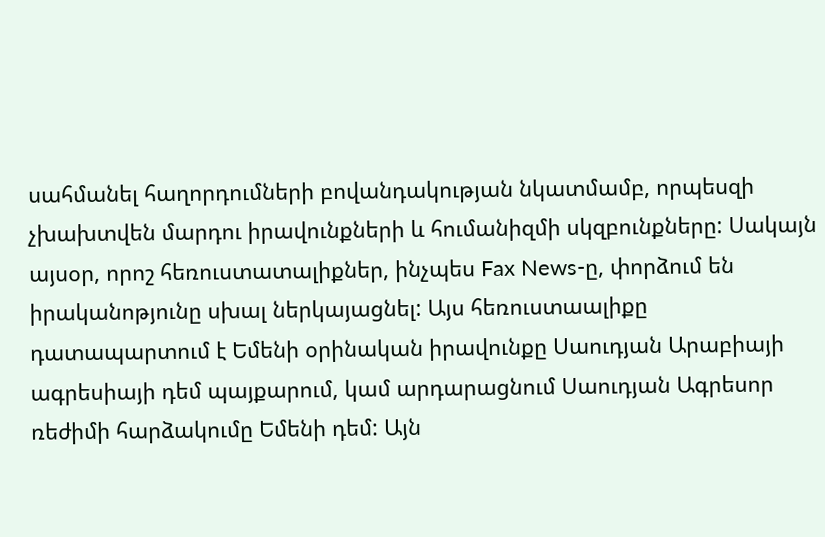սահմանել հաղորդումների բովանդակության նկատմամբ, որպեսզի չխախտվեն մարդու իրավունքների և հումանիզմի սկզբունքները: Սակայն այսօր, որոշ հեռուստատալիքներ, ինչպես Fax News-ը, փորձում են իրականոթյունը սխալ ներկայացնել: Այս հեռուստաալիքը դատապարտում է Եմենի օրինական իրավունքը Սաուդյան Արաբիայի ագրեսիայի դեմ պայքարում, կամ արդարացնում Սաուդյան Ագրեսոր ռեժիմի հարձակումը Եմենի դեմ: Այն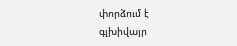փորձում է գլխիվայր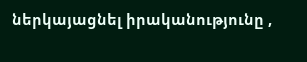ներկայացնել իրականությունը ,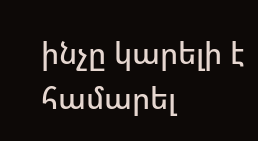ինչը կարելի է  համարել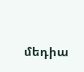մեդիա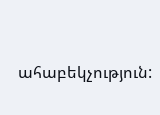ահաբեկչություն: